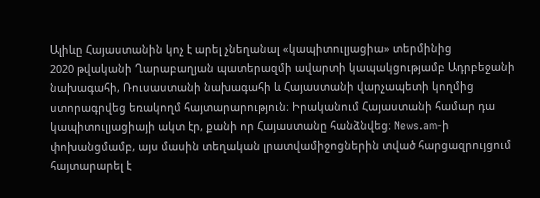Ալիևը Հայաստանին կոչ է արել չնեղանալ «կապիտուլյացիա» տերմինից
2020 թվականի Ղարաբաղյան պատերազմի ավարտի կապակցությամբ Ադրբեջանի նախագահի, Ռուսաստանի նախագահի և Հայաստանի վարչապետի կողմից ստորագրվեց եռակողմ հայտարարություն։ Իրականում Հայաստանի համար դա կապիտուլյացիայի ակտ էր, քանի որ Հայաստանը հանձնվեց։ News.am-ի փոխանցմամբ, այս մասին տեղական լրատվամիջոցներին տված հարցազրույցում հայտարարել է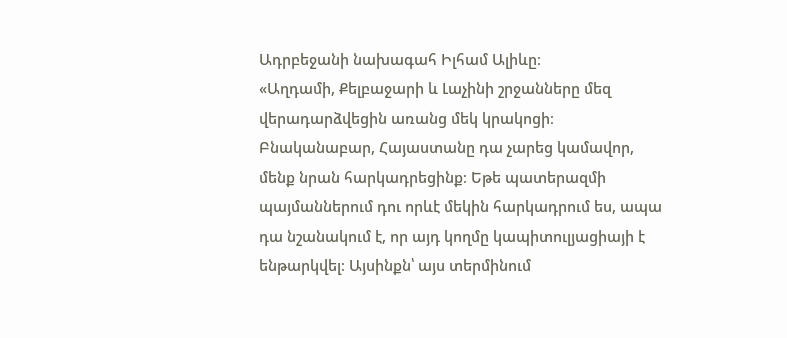Ադրբեջանի նախագահ Իլհամ Ալիևը։
«Աղդամի, Քելբաջարի և Լաչինի շրջանները մեզ վերադարձվեցին առանց մեկ կրակոցի։ Բնականաբար, Հայաստանը դա չարեց կամավոր, մենք նրան հարկադրեցինք։ Եթե պատերազմի պայմաններում դու որևէ մեկին հարկադրում ես, ապա դա նշանակում է, որ այդ կողմը կապիտուլյացիայի է ենթարկվել։ Այսինքն՝ այս տերմինում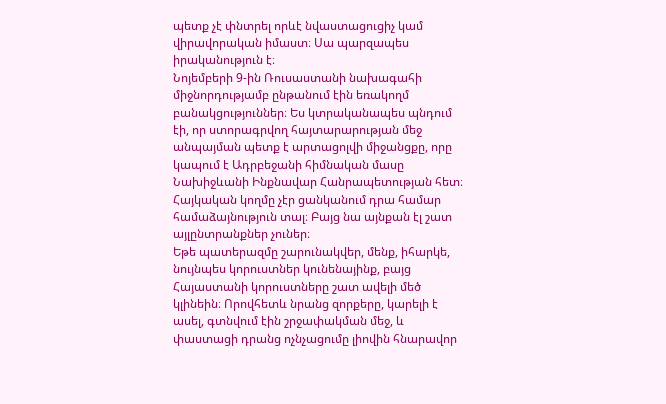պետք չէ փնտրել որևէ նվաստացուցիչ կամ վիրավորական իմաստ։ Սա պարզապես իրականություն է։
Նոյեմբերի 9-ին Ռուսաստանի նախագահի միջնորդությամբ ընթանում էին եռակողմ բանակցություններ։ Ես կտրականապես պնդում էի, որ ստորագրվող հայտարարության մեջ անպայման պետք է արտացոլվի միջանցքը, որը կապում է Ադրբեջանի հիմնական մասը Նախիջևանի Ինքնավար Հանրապետության հետ։ Հայկական կողմը չէր ցանկանում դրա համար համաձայնություն տալ։ Բայց նա այնքան էլ շատ այլընտրանքներ չուներ։
Եթե պատերազմը շարունակվեր, մենք, իհարկե, նույնպես կորուստներ կունենայինք, բայց Հայաստանի կորուստները շատ ավելի մեծ կլինեին։ Որովհետև նրանց զորքերը, կարելի է ասել, գտնվում էին շրջափակման մեջ, և փաստացի դրանց ոչնչացումը լիովին հնարավոր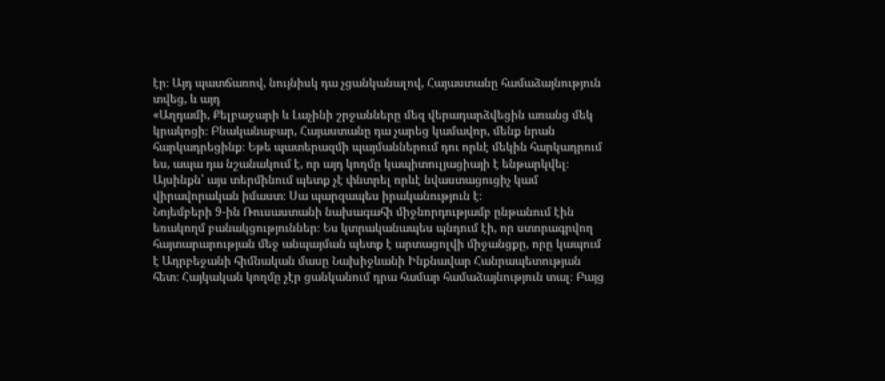էր։ Այդ պատճառով, նույնիսկ դա չցանկանալով, Հայաստանը համաձայնություն տվեց, և այդ
«Աղդամի, Քելբաջարի և Լաչինի շրջանները մեզ վերադարձվեցին առանց մեկ կրակոցի։ Բնականաբար, Հայաստանը դա չարեց կամավոր, մենք նրան հարկադրեցինք։ Եթե պատերազմի պայմաններում դու որևէ մեկին հարկադրում ես, ապա դա նշանակում է, որ այդ կողմը կապիտուլյացիայի է ենթարկվել։ Այսինքն՝ այս տերմինում պետք չէ փնտրել որևէ նվաստացուցիչ կամ վիրավորական իմաստ։ Սա պարզապես իրականություն է։
Նոյեմբերի 9-ին Ռուսաստանի նախագահի միջնորդությամբ ընթանում էին եռակողմ բանակցություններ։ Ես կտրականապես պնդում էի, որ ստորագրվող հայտարարության մեջ անպայման պետք է արտացոլվի միջանցքը, որը կապում է Ադրբեջանի հիմնական մասը Նախիջևանի Ինքնավար Հանրապետության հետ։ Հայկական կողմը չէր ցանկանում դրա համար համաձայնություն տալ։ Բայց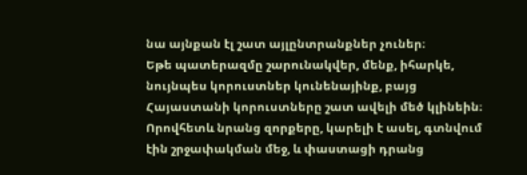նա այնքան էլ շատ այլընտրանքներ չուներ։
Եթե պատերազմը շարունակվեր, մենք, իհարկե, նույնպես կորուստներ կունենայինք, բայց Հայաստանի կորուստները շատ ավելի մեծ կլինեին։ Որովհետև նրանց զորքերը, կարելի է ասել, գտնվում էին շրջափակման մեջ, և փաստացի դրանց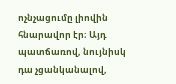ոչնչացումը լիովին հնարավոր էր։ Այդ պատճառով, նույնիսկ դա չցանկանալով,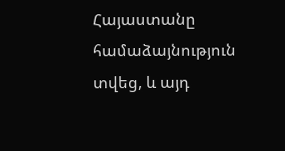Հայաստանը համաձայնություն տվեց, և այդ